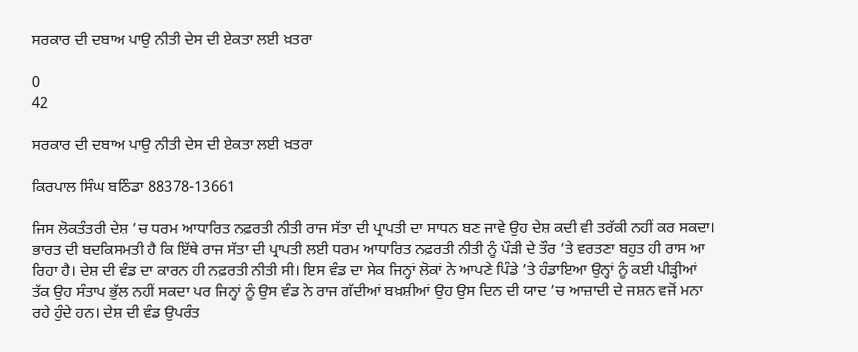ਸਰਕਾਰ ਦੀ ਦਬਾਅ ਪਾਉ ਨੀਤੀ ਦੇਸ ਦੀ ਏਕਤਾ ਲਈ ਖ਼ਤਰਾ

0
42

ਸਰਕਾਰ ਦੀ ਦਬਾਅ ਪਾਉ ਨੀਤੀ ਦੇਸ ਦੀ ਏਕਤਾ ਲਈ ਖ਼ਤਰਾ

ਕਿਰਪਾਲ ਸਿੰਘ ਬਠਿੰਡਾ 88378-13661

ਜਿਸ ਲੋਕਤੰਤਰੀ ਦੇਸ਼ ’ਚ ਧਰਮ ਆਧਾਰਿਤ ਨਫ਼ਰਤੀ ਨੀਤੀ ਰਾਜ ਸੱਤਾ ਦੀ ਪ੍ਰਾਪਤੀ ਦਾ ਸਾਧਨ ਬਣ ਜਾਵੇ ਉਹ ਦੇਸ਼ ਕਦੀ ਵੀ ਤਰੱਕੀ ਨਹੀਂ ਕਰ ਸਕਦਾ। ਭਾਰਤ ਦੀ ਬਦਕਿਸਮਤੀ ਹੈ ਕਿ ਇੱਥੇ ਰਾਜ ਸੱਤਾ ਦੀ ਪ੍ਰਾਪਤੀ ਲਈ ਧਰਮ ਆਧਾਰਿਤ ਨਫ਼ਰਤੀ ਨੀਤੀ ਨੂੰ ਪੌੜੀ ਦੇ ਤੌਰ ’ਤੇ ਵਰਤਣਾ ਬਹੁਤ ਹੀ ਰਾਸ ਆ ਰਿਹਾ ਹੈ। ਦੇਸ਼ ਦੀ ਵੰਡ ਦਾ ਕਾਰਨ ਹੀ ਨਫ਼ਰਤੀ ਨੀਤੀ ਸੀ। ਇਸ ਵੰਡ ਦਾ ਸੇਕ ਜਿਨ੍ਹਾਂ ਲੋਕਾਂ ਨੇ ਆਪਣੇ ਪਿੰਡੇ ’ਤੇ ਹੰਡਾਇਆ ਉਨ੍ਹਾਂ ਨੂੰ ਕਈ ਪੀੜ੍ਹੀਆਂ ਤੱਕ ਉਹ ਸੰਤਾਪ ਭੁੱਲ ਨਹੀਂ ਸਕਦਾ ਪਰ ਜਿਨ੍ਹਾਂ ਨੂੰ ਉਸ ਵੰਡ ਨੇ ਰਾਜ ਗੱਦੀਆਂ ਬਖ਼ਸ਼ੀਆਂ ਉਹ ਉਸ ਦਿਨ ਦੀ ਯਾਦ ’ਚ ਆਜ਼ਾਦੀ ਦੇ ਜਸ਼ਨ ਵਜੋਂ ਮਨਾ ਰਹੇ ਹੁੰਦੇ ਹਨ। ਦੇਸ਼ ਦੀ ਵੰਡ ਉਪਰੰਤ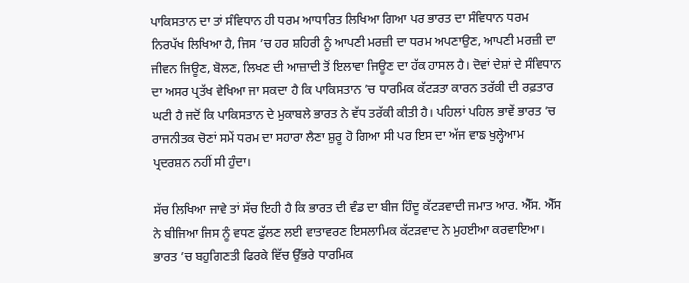ਪਾਕਿਸਤਾਨ ਦਾ ਤਾਂ ਸੰਵਿਧਾਨ ਹੀ ਧਰਮ ਆਧਾਰਿਤ ਲਿਖਿਆ ਗਿਆ ਪਰ ਭਾਰਤ ਦਾ ਸੰਵਿਧਾਨ ਧਰਮ ਨਿਰਪੱਖ ਲਿਖਿਆ ਹੈ, ਜਿਸ ’ਚ ਹਰ ਸ਼ਹਿਰੀ ਨੂੰ ਆਪਣੀ ਮਰਜ਼ੀ ਦਾ ਧਰਮ ਅਪਣਾਉਣ, ਆਪਣੀ ਮਰਜ਼ੀ ਦਾ ਜੀਵਨ ਜਿਊਣ, ਬੋਲਣ, ਲਿਖਣ ਦੀ ਆਜ਼ਾਦੀ ਤੋਂ ਇਲਾਵਾ ਜਿਊਣ ਦਾ ਹੱਕ ਹਾਸਲ ਹੈ। ਦੋਵਾਂ ਦੇਸ਼ਾਂ ਦੇ ਸੰਵਿਧਾਨ ਦਾ ਅਸਰ ਪ੍ਰਤੱਖ ਵੇਖਿਆ ਜਾ ਸਕਦਾ ਹੈ ਕਿ ਪਾਕਿਸਤਾਨ ’ਚ ਧਾਰਮਿਕ ਕੱਟੜਤਾ ਕਾਰਨ ਤਰੱਕੀ ਦੀ ਰਫ਼ਤਾਰ ਘਟੀ ਹੈ ਜਦੋਂ ਕਿ ਪਾਕਿਸਤਾਨ ਦੇ ਮੁਕਾਬਲੇ ਭਾਰਤ ਨੇ ਵੱਧ ਤਰੱਕੀ ਕੀਤੀ ਹੈ। ਪਹਿਲਾਂ ਪਹਿਲ ਭਾਵੇਂ ਭਾਰਤ ’ਚ ਰਾਜਨੀਤਕ ਚੋਣਾਂ ਸਮੇਂ ਧਰਮ ਦਾ ਸਹਾਰਾ ਲੈਣਾ ਸ਼ੁਰੂ ਹੋ ਗਿਆ ਸੀ ਪਰ ਇਸ ਦਾ ਅੱਜ ਵਾਙ ਖੁਲ੍ਹੇਆਮ ਪ੍ਰਦਰਸ਼ਨ ਨਹੀਂ ਸੀ ਹੁੰਦਾ।

ਸੱਚ ਲਿਖਿਆ ਜਾਵੇ ਤਾਂ ਸੱਚ ਇਹੀ ਹੈ ਕਿ ਭਾਰਤ ਦੀ ਵੰਡ ਦਾ ਬੀਜ ਹਿੰਦੂ ਕੱਟੜਵਾਦੀ ਜਮਾਤ ਆਰ. ਐੱਸ. ਐੱਸ ਨੇ ਬੀਜਿਆ ਜਿਸ ਨੂੰ ਵਧਣ ਫੁੱਲਣ ਲਈ ਵਾਤਾਵਰਣ ਇਸਲਾਮਿਕ ਕੱਟੜਵਾਦ ਨੇ ਮੁਹਈਆ ਕਰਵਾਇਆ। ਭਾਰਤ ’ਚ ਬਹੁਗਿਣਤੀ ਫਿਰਕੇ ਵਿੱਚ ਉੱਭਰੇ ਧਾਰਮਿਕ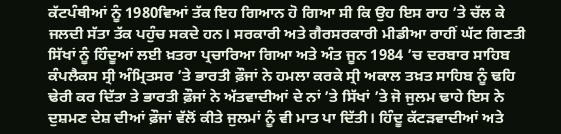ਕੱਟਪੰਥੀਆਂ ਨੂੰ 1980ਵਿਆਂ ਤੱਕ ਇਹ ਗਿਆਨ ਹੋ ਗਿਆ ਸੀ ਕਿ ਉਹ ਇਸ ਰਾਹ ’ਤੇ ਚੱਲ ਕੇ ਜਲਦੀ ਸੱਤਾ ਤੱਕ ਪਹੁੰਚ ਸਕਦੇ ਹਨ। ਸਰਕਾਰੀ ਅਤੇ ਗੈਰਸਰਕਾਰੀ ਮੀਡੀਆ ਰਾਹੀਂ ਘੱਟ ਗਿਣਤੀ ਸਿੱਖਾਂ ਨੂੰ ਹਿੰਦੂਆਂ ਲਈ ਖ਼ਤਰਾ ਪ੍ਰਚਾਰਿਆ ਗਿਆ ਅਤੇ ਅੰਤ ਜੂਨ 1984 ’ਚ ਦਰਬਾਰ ਸਾਹਿਬ ਕੰਪਲੈਕਸ ਸ੍ਰੀ ਅੰਮ੍ਰਿਤਸਰ ’ਤੇ ਭਾਰਤੀ ਫ਼ੌਜਾਂ ਨੇ ਹਮਲਾ ਕਰਕੇ ਸ੍ਰੀ ਅਕਾਲ ਤਖ਼ਤ ਸਾਹਿਬ ਨੂੰ ਢਹਿ ਢੇਰੀ ਕਰ ਦਿੱਤਾ ਤੇ ਭਾਰਤੀ ਫ਼ੌਜਾਂ ਨੇ ਅੱਤਵਾਦੀਆਂ ਦੇ ਨਾਂ ’ਤੇ ਸਿੱਖਾਂ ’ਤੇ ਜੋ ਜੁਲਮ ਢਾਹੇ ਇਸ ਨੇ ਦੁਸ਼ਮਣ ਦੇਸ਼ ਦੀਆਂ ਫ਼ੌਜਾਂ ਵੱਲੋਂ ਕੀਤੇ ਜੁਲਮਾਂ ਨੂੰ ਵੀ ਮਾਤ ਪਾ ਦਿੱਤੀ। ਹਿੰਦੂ ਕੱਟੜਵਾਦੀਆਂ ਅਤੇ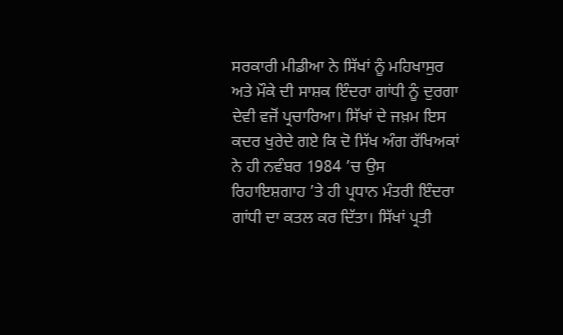ਸਰਕਾਰੀ ਮੀਡੀਆ ਨੇ ਸਿੱਖਾਂ ਨੂੰ ਮਹਿਖਾਸੁਰ ਅਤੇ ਮੌਕੇ ਦੀ ਸਾਸ਼ਕ ਇੰਦਰਾ ਗਾਂਧੀ ਨੂੰ ਦੁਰਗਾ ਦੇਵੀ ਵਜੋਂ ਪ੍ਰਚਾਰਿਆ। ਸਿੱਖਾਂ ਦੇ ਜਖ਼ਮ ਇਸ ਕਦਰ ਖੁਰੇਦੇ ਗਏ ਕਿ ਦੋ ਸਿੱਖ ਅੰਗ ਰੱਖਿਅਕਾਂ ਨੇ ਹੀ ਨਵੰਬਰ 1984 ’ਚ ਉਸ ਰਿਹਾਇਸ਼ਗਾਹ ’ਤੇ ਹੀ ਪ੍ਰਧਾਨ ਮੰਤਰੀ ਇੰਦਰਾ ਗਾਂਧੀ ਦਾ ਕਤਲ ਕਰ ਦਿੱਤਾ। ਸਿੱਖਾਂ ਪ੍ਰਤੀ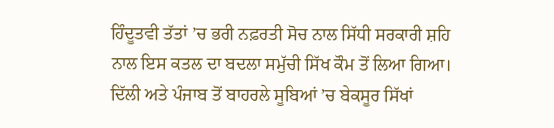ਹਿੰਦੂਤਵੀ ਤੱਤਾਂ ’ਚ ਭਰੀ ਨਫ਼ਰਤੀ ਸੋਚ ਨਾਲ ਸਿੱਧੀ ਸਰਕਾਰੀ ਸ਼ਹਿ ਨਾਲ ਇਸ ਕਤਲ ਦਾ ਬਦਲਾ ਸਮੁੱਚੀ ਸਿੱਖ ਕੌਮ ਤੋਂ ਲਿਆ ਗਿਆ। ਦਿੱਲੀ ਅਤੇ ਪੰਜਾਬ ਤੋਂ ਬਾਹਰਲੇ ਸੂਬਿਆਂ ’ਚ ਬੇਕਸੂਰ ਸਿੱਖਾਂ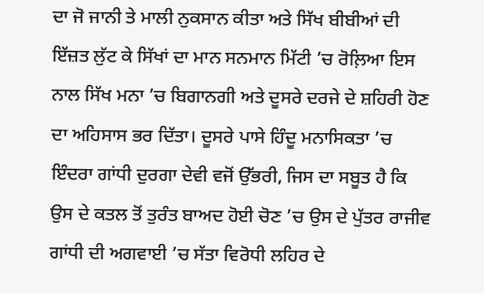ਦਾ ਜੋ ਜਾਨੀ ਤੇ ਮਾਲੀ ਨੁਕਸਾਨ ਕੀਤਾ ਅਤੇ ਸਿੱਖ ਬੀਬੀਆਂ ਦੀ ਇੱਜ਼ਤ ਲੁੱਟ ਕੇ ਸਿੱਖਾਂ ਦਾ ਮਾਨ ਸਨਮਾਨ ਮਿੱਟੀ ’ਚ ਰੋਲ਼ਿਆ ਇਸ ਨਾਲ ਸਿੱਖ ਮਨਾ ’ਚ ਬਿਗਾਨਗੀ ਅਤੇ ਦੂਸਰੇ ਦਰਜੇ ਦੇ ਸ਼ਹਿਰੀ ਹੋਣ ਦਾ ਅਹਿਸਾਸ ਭਰ ਦਿੱਤਾ। ਦੂਸਰੇ ਪਾਸੇ ਹਿੰਦੂ ਮਨਾਸਿਕਤਾ ’ਚ ਇੰਦਰਾ ਗਾਂਧੀ ਦੁਰਗਾ ਦੇਵੀ ਵਜੋਂ ਉੱਭਰੀ, ਜਿਸ ਦਾ ਸਬੂਤ ਹੈ ਕਿ ਉਸ ਦੇ ਕਤਲ ਤੋਂ ਤੁਰੰਤ ਬਾਅਦ ਹੋਈ ਚੋਣ ’ਚ ਉਸ ਦੇ ਪੁੱਤਰ ਰਾਜੀਵ ਗਾਂਧੀ ਦੀ ਅਗਵਾਈ ’ਚ ਸੱਤਾ ਵਿਰੋਧੀ ਲਹਿਰ ਦੇ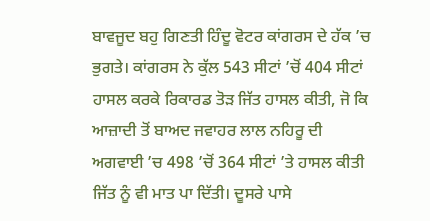ਬਾਵਜੂਦ ਬਹੁ ਗਿਣਤੀ ਹਿੰਦੂ ਵੋਟਰ ਕਾਂਗਰਸ ਦੇ ਹੱਕ ’ਚ ਭੁਗਤੇ। ਕਾਂਗਰਸ ਨੇ ਕੁੱਲ 543 ਸੀਟਾਂ ’ਚੋਂ 404 ਸੀਟਾਂ ਹਾਸਲ ਕਰਕੇ ਰਿਕਾਰਡ ਤੋੜ ਜਿੱਤ ਹਾਸਲ ਕੀਤੀ, ਜੋ ਕਿ ਆਜ਼ਾਦੀ ਤੋਂ ਬਾਅਦ ਜਵਾਹਰ ਲਾਲ ਨਹਿਰੂ ਦੀ ਅਗਵਾਈ ’ਚ 498 ’ਚੋਂ 364 ਸੀਟਾਂ ’ਤੇ ਹਾਸਲ ਕੀਤੀ ਜਿੱਤ ਨੂੰ ਵੀ ਮਾਤ ਪਾ ਦਿੱਤੀ। ਦੂਸਰੇ ਪਾਸੇ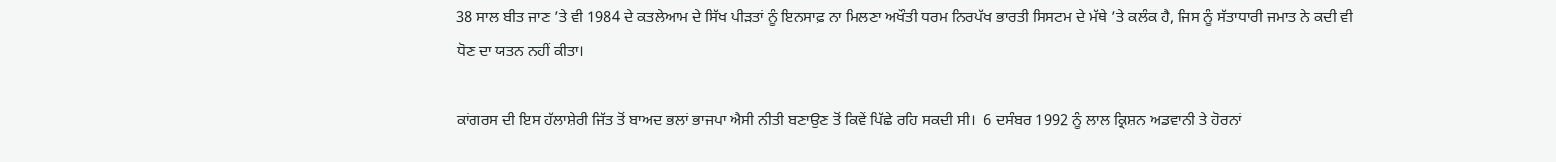38 ਸਾਲ ਬੀਤ ਜਾਣ ’ਤੇ ਵੀ 1984 ਦੇ ਕਤਲੇਆਮ ਦੇ ਸਿੱਖ ਪੀੜਤਾਂ ਨੂੰ ਇਨਸਾਫ਼ ਨਾ ਮਿਲਣਾ ਅਖੌਤੀ ਧਰਮ ਨਿਰਪੱਖ ਭਾਰਤੀ ਸਿਸਟਮ ਦੇ ਮੱਥੇ ’ਤੇ ਕਲੰਕ ਹੈ, ਜਿਸ ਨੂੰ ਸੱਤਾਧਾਰੀ ਜਮਾਤ ਨੇ ਕਦੀ ਵੀ ਧੋਣ ਦਾ ਯਤਨ ਨਹੀਂ ਕੀਤਾ।

ਕਾਂਗਰਸ ਦੀ ਇਸ ਹੱਲਾਸ਼ੇਰੀ ਜਿੱਤ ਤੋਂ ਬਾਅਦ ਭਲਾਂ ਭਾਜਪਾ ਐਸੀ ਨੀਤੀ ਬਣਾਉਣ ਤੋਂ ਕਿਵੇਂ ਪਿੱਛੇ ਰਹਿ ਸਕਦੀ ਸੀ।  6 ਦਸੰਬਰ 1992 ਨੂੰ ਲਾਲ ਕ੍ਰਿਸ਼ਨ ਅਡਵਾਨੀ ਤੇ ਹੋਰਨਾਂ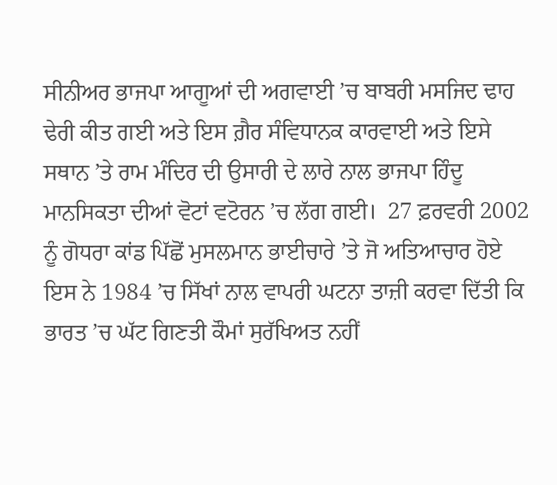ਸੀਨੀਅਰ ਭਾਜਪਾ ਆਗੂਆਂ ਦੀ ਅਗਵਾਈ ’ਚ ਬਾਬਰੀ ਮਸਜਿਦ ਢਾਹ ਢੇਰੀ ਕੀਤ ਗਈ ਅਤੇ ਇਸ ਗ਼ੈਰ ਸੰਵਿਧਾਨਕ ਕਾਰਵਾਈ ਅਤੇ ਇਸੇ ਸਥਾਨ ’ਤੇ ਰਾਮ ਮੰਦਿਰ ਦੀ ਉਸਾਰੀ ਦੇ ਲਾਰੇ ਨਾਲ ਭਾਜਪਾ ਹਿੰਦੂ ਮਾਨਸਿਕਤਾ ਦੀਆਂ ਵੋਟਾਂ ਵਟੋਰਨ ’ਚ ਲੱਗ ਗਈ।  27 ਫ਼ਰਵਰੀ 2002 ਨੂੰ ਗੋਧਰਾ ਕਾਂਡ ਪਿੱਛੋਂ ਮੁਸਲਮਾਨ ਭਾਈਚਾਰੇ ’ਤੇ ਜੋ ਅਤਿਆਚਾਰ ਹੋਏ ਇਸ ਨੇ 1984 ’ਚ ਸਿੱਖਾਂ ਨਾਲ ਵਾਪਰੀ ਘਟਨਾ ਤਾਜ਼ੀ ਕਰਵਾ ਦਿੱਤੀ ਕਿ ਭਾਰਤ ’ਚ ਘੱਟ ਗਿਣਤੀ ਕੌਮਾਂ ਸੁਰੱਖਿਅਤ ਨਹੀਂ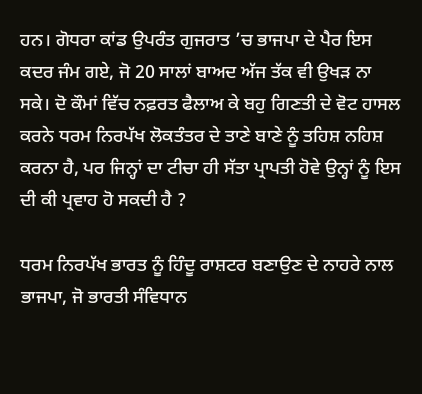ਹਨ। ਗੋਧਰਾ ਕਾਂਡ ਉਪਰੰਤ ਗੁਜਰਾਤ ’ਚ ਭਾਜਪਾ ਦੇ ਪੈਰ ਇਸ ਕਦਰ ਜੰਮ ਗਏ, ਜੋ 20 ਸਾਲਾਂ ਬਾਅਦ ਅੱਜ ਤੱਕ ਵੀ ਉਖੜ ਨਾ ਸਕੇ। ਦੋ ਕੌਮਾਂ ਵਿੱਚ ਨਫ਼ਰਤ ਫੈਲਾਅ ਕੇ ਬਹੁ ਗਿਣਤੀ ਦੇ ਵੋਟ ਹਾਸਲ ਕਰਨੇ ਧਰਮ ਨਿਰਪੱਖ ਲੋਕਤੰਤਰ ਦੇ ਤਾਣੇ ਬਾਣੇ ਨੂੰ ਤਹਿਸ਼ ਨਹਿਸ਼ ਕਰਨਾ ਹੈ, ਪਰ ਜਿਨ੍ਹਾਂ ਦਾ ਟੀਚਾ ਹੀ ਸੱਤਾ ਪ੍ਰਾਪਤੀ ਹੋਵੇ ਉਨ੍ਹਾਂ ਨੂੰ ਇਸ ਦੀ ਕੀ ਪ੍ਰਵਾਹ ਹੋ ਸਕਦੀ ਹੈ ?

ਧਰਮ ਨਿਰਪੱਖ ਭਾਰਤ ਨੂੰ ਹਿੰਦੂ ਰਾਸ਼ਟਰ ਬਣਾਉਣ ਦੇ ਨਾਹਰੇ ਨਾਲ ਭਾਜਪਾ, ਜੋ ਭਾਰਤੀ ਸੰਵਿਧਾਨ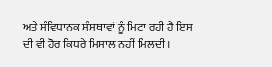ਅਤੇ ਸੰਵਿਧਾਨਕ ਸੰਸਥਾਵਾਂ ਨੂੰ ਮਿਟਾ ਰਹੀ ਹੈ ਇਸ ਦੀ ਵੀ ਹੋਰ ਕਿਧਰੇ ਮਿਸਾਲ ਨਹੀਂ ਮਿਲਦੀ।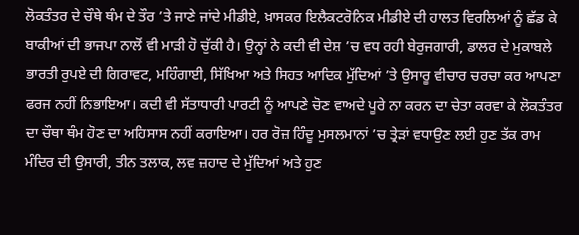ਲੋਕਤੰਤਰ ਦੇ ਚੌਥੇ ਥੰਮ ਦੇ ਤੌਰ ’ਤੇ ਜਾਣੇ ਜਾਂਦੇ ਮੀਡੀਏ, ਖ਼ਾਸਕਰ ਇਲੈਕਟਰੋਨਿਕ ਮੀਡੀਏ ਦੀ ਹਾਲਤ ਵਿਰਲਿਆਂ ਨੂੰ ਛੱਡ ਕੇ ਬਾਕੀਆਂ ਦੀ ਭਾਜਪਾ ਨਾਲੋਂ ਵੀ ਮਾੜੀ ਹੋ ਚੁੱਕੀ ਹੈ। ਉਨ੍ਹਾਂ ਨੇ ਕਦੀ ਵੀ ਦੇਸ਼ ’ਚ ਵਧ ਰਹੀ ਬੇਰੁਜਗਾਰੀ, ਡਾਲਰ ਦੇ ਮੁਕਾਬਲੇ ਭਾਰਤੀ ਰੁਪਏ ਦੀ ਗਿਰਾਵਟ, ਮਹਿੰਗਾਈ, ਸਿੱਖਿਆ ਅਤੇ ਸਿਹਤ ਆਦਿਕ ਮੁੱਦਿਆਂ ’ਤੇ ਉਸਾਰੂ ਵੀਚਾਰ ਚਰਚਾ ਕਰ ਆਪਣਾ ਫਰਜ ਨਹੀਂ ਨਿਭਾਇਆ। ਕਦੀ ਵੀ ਸੱਤਾਧਾਰੀ ਪਾਰਟੀ ਨੂੰ ਆਪਣੇ ਚੋਣ ਵਾਅਦੇ ਪੂਰੇ ਨਾ ਕਰਨ ਦਾ ਚੇਤਾ ਕਰਵਾ ਕੇ ਲੋਕਤੰਤਰ ਦਾ ਚੌਥਾ ਥੰਮ ਹੋਣ ਦਾ ਅਹਿਸਾਸ ਨਹੀਂ ਕਰਾਇਆ। ਹਰ ਰੋਜ਼ ਹਿੰਦੂ ਮੁਸਲਮਾਨਾਂ ’ਚ ਤ੍ਰੇੜਾਂ ਵਧਾਉਣ ਲਈ ਹੁਣ ਤੱਕ ਰਾਮ ਮੰਦਿਰ ਦੀ ਉਸਾਰੀ, ਤੀਨ ਤਲਾਕ, ਲਵ ਜ਼ਹਾਦ ਦੇ ਮੁੱਦਿਆਂ ਅਤੇ ਹੁਣ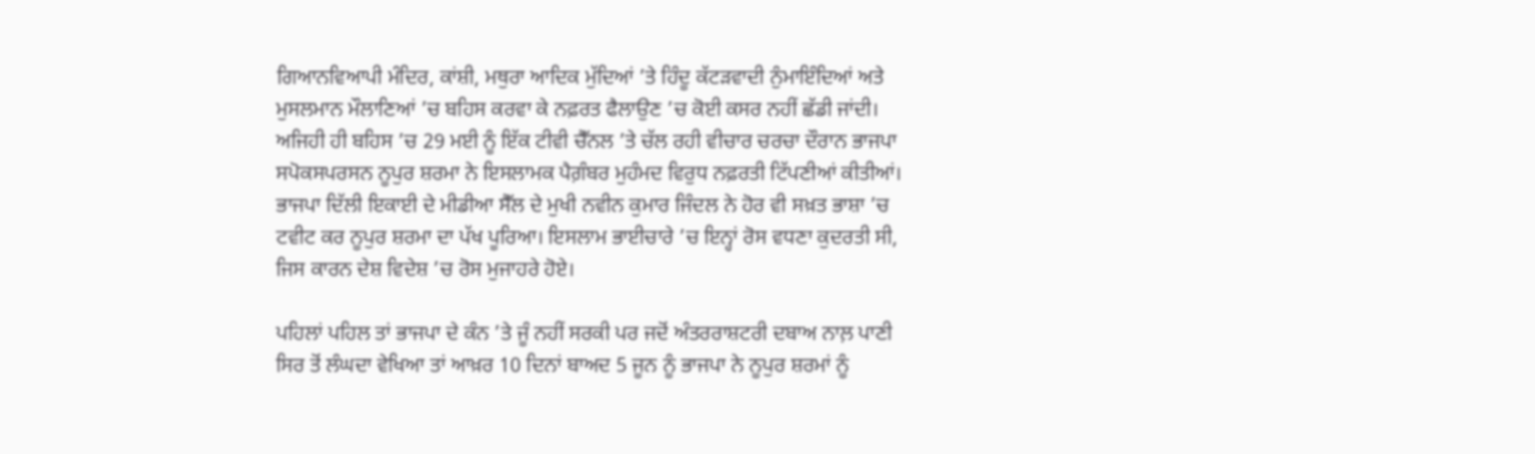ਗਿਆਨਵਿਆਪੀ ਮੰਦਿਰ, ਕਾਂਸ਼ੀ, ਮਥੁਰਾ ਆਦਿਕ ਮੁੱਦਿਆਂ ’ਤੇ ਹਿੰਦੂ ਕੱਟੜਵਾਦੀ ਨੁੰਮਾਇੰਦਿਆਂ ਅਤੇ ਮੁਸਲਮਾਨ ਮੌਲਾਣਿਆਂ ’ਚ ਬਹਿਸ ਕਰਵਾ ਕੇ ਨਫ਼ਰਤ ਫੈਲਾਉਣ ’ਚ ਕੋਈ ਕਸਰ ਨਹੀਂ ਛੱਡੀ ਜਾਂਦੀ। ਅਜਿਹੀ ਹੀ ਬਹਿਸ ’ਚ 29 ਮਈ ਨੂੰ ਇੱਕ ਟੀਵੀ ਚੈੱਨਲ ’ਤੇ ਚੱਲ ਰਹੀ ਵੀਚਾਰ ਚਰਚਾ ਦੌਰਾਨ ਭਾਜਪਾ ਸਪੋਕਸਪਰਸਨ ਨੂਪੁਰ ਸ਼ਰਮਾ ਨੇ ਇਸਲਾਮਕ ਪੈਗ਼ੰਬਰ ਮੁਹੰਮਦ ਵਿਰੁਧ ਨਫ਼ਰਤੀ ਟਿੱਪਣੀਆਂ ਕੀਤੀਆਂ। ਭਾਜਪਾ ਦਿੱਲੀ ਇਕਾਈ ਦੇ ਮੀਡੀਆ ਸੈੱਲ ਦੇ ਮੁਖੀ ਨਵੀਨ ਕੁਮਾਰ ਜਿੰਦਲ ਨੇ ਹੋਰ ਵੀ ਸਖ਼ਤ ਭਾਸ਼ਾ ’ਚ ਟਵੀਟ ਕਰ ਨੂਪੁਰ ਸ਼ਰਮਾ ਦਾ ਪੱਖ ਪੂਰਿਆ। ਇਸਲਾਮ ਭਾਈਚਾਰੇ ’ਚ ਇਨ੍ਹਾਂ ਰੋਸ ਵਧਣਾ ਕੁਦਰਤੀ ਸੀ, ਜਿਸ ਕਾਰਨ ਦੇਸ਼ ਵਿਦੇਸ਼ ’ਚ ਰੋਸ ਮੁਜਾਹਰੇ ਹੋਏ।

ਪਹਿਲਾਂ ਪਹਿਲ ਤਾਂ ਭਾਜਪਾ ਦੇ ਕੰਨ ’ਤੇ ਜੂੰ ਨਹੀਂ ਸਰਕੀ ਪਰ ਜਦੋਂ ਅੰਤਰਰਾਸ਼ਟਰੀ ਦਬਾਅ ਨਾਲ਼ ਪਾਣੀ ਸਿਰ ਤੋਂ ਲੰਘਦਾ ਵੇਖਿਆ ਤਾਂ ਆਖ਼ਰ 10 ਦਿਨਾਂ ਬਾਅਦ 5 ਜੂਨ ਨੂੰ ਭਾਜਪਾ ਨੇ ਨੂਪੁਰ ਸ਼ਰਮਾਂ ਨੂੰ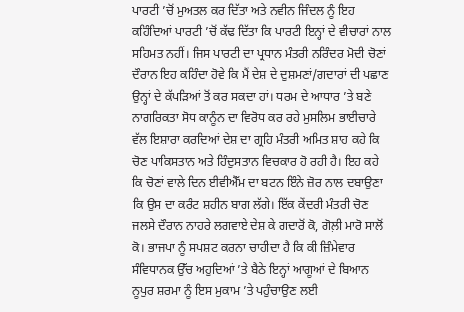ਪਾਰਟੀ ’ਚੋਂ ਮੁਅਤਲ ਕਰ ਦਿੱਤਾ ਅਤੇ ਨਵੀਨ ਜਿੰਦਲ ਨੂੰ ਇਹ ਕਹਿੰਦਿਆਂ ਪਾਰਟੀ ’ਚੋਂ ਕੱਢ ਦਿੱਤਾ ਕਿ ਪਾਰਟੀ ਇਨ੍ਹਾਂ ਦੇ ਵੀਚਾਰਾਂ ਨਾਲ ਸਹਿਮਤ ਨਹੀਂ। ਜਿਸ ਪਾਰਟੀ ਦਾ ਪ੍ਰਧਾਨ ਮੰਤਰੀ ਨਰਿੰਦਰ ਮੋਦੀ ਚੋਣਾਂ ਦੌਰਾਨ ਇਹ ਕਹਿੰਦਾ ਹੋਵੇ ਕਿ ਮੈਂ ਦੇਸ਼ ਦੇ ਦੁਸ਼ਮਣਾਂ/ਗਦਾਰਾਂ ਦੀ ਪਛਾਣ ਉਨ੍ਹਾਂ ਦੇ ਕੱਪੜਿਆਂ ਤੋਂ ਕਰ ਸਕਦਾ ਹਾਂ। ਧਰਮ ਦੇ ਆਧਾਰ ’ਤੇ ਬਣੇ ਨਾਗਰਿਕਤਾ ਸੋਧ ਕਾਨੂੰਨ ਦਾ ਵਿਰੋਧ ਕਰ ਰਹੇ ਮੁਸਲਿਮ ਭਾਈਚਾਰੇ ਵੱਲ ਇਸ਼ਾਰਾ ਕਰਦਿਆਂ ਦੇਸ਼ ਦਾ ਗ੍ਰਹਿ ਮੰਤਰੀ ਅਮਿਤ ਸ਼ਾਹ ਕਹੇ ਕਿ ਚੋਣ ਪਾਕਿਸਤਾਨ ਅਤੇ ਹਿੰਦੁਸਤਾਨ ਵਿਚਕਾਰ ਹੋ ਰਹੀ ਹੈ। ਇਹ ਕਹੇ ਕਿ ਚੋਣਾਂ ਵਾਲੇ ਦਿਨ ਈਵੀਐੱਮ ਦਾ ਬਟਨ ਇੰਨੇ ਜ਼ੋਰ ਨਾਲ ਦਬਾਉਣਾ ਕਿ ਉਸ ਦਾ ਕਰੰਟ ਸ਼ਹੀਨ ਬਾਗ ਲੱਗੇ। ਇੱਕ ਕੇਂਦਰੀ ਮੰਤਰੀ ਚੋਣ ਜਲਸੇ ਦੌਰਾਨ ਨਾਹਰੇ ਲਗਵਾਏ ਦੇਸ਼ ਕੇ ਗਦਾਰੋਂ ਕੋ, ਗੋਲ਼ੀ ਮਾਰੋ ਸਾਲੋਂ ਕੋ। ਭਾਜਪਾ ਨੂੰ ਸਪਸ਼ਟ ਕਰਨਾ ਚਾਹੀਦਾ ਹੈ ਕਿ ਕੀ ਜ਼ਿੰਮੇਵਾਰ ਸੰਵਿਧਾਨਕ ਉੱਚ ਅਹੁਦਿਆਂ ’ਤੇ ਬੈਠੇ ਇਨ੍ਹਾਂ ਆਗੂਆਂ ਦੇ ਬਿਆਨ ਨੂਪੁਰ ਸ਼ਰਮਾ ਨੂੰ ਇਸ ਮੁਕਾਮ ’ਤੇ ਪਹੁੰਚਾਉਣ ਲਈ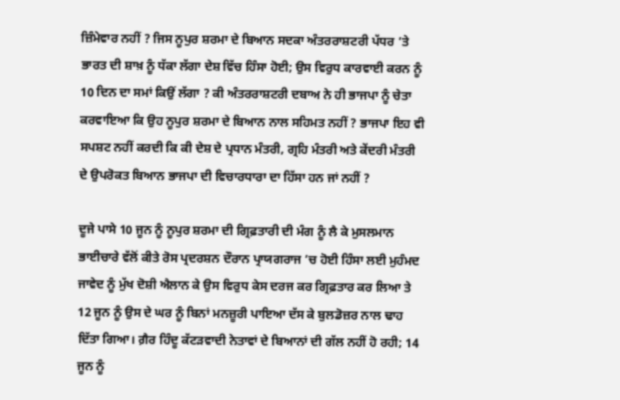ਜ਼ਿੰਮੇਵਾਰ ਨਹੀਂ ? ਜਿਸ ਨੂਪੁਰ ਸ਼ਰਮਾ ਦੇ ਬਿਆਨ ਸਦਕਾ ਅੰਤਰਰਾਸ਼ਟਰੀ ਪੱਧਰ ’ਤੇ ਭਾਰਤ ਦੀ ਸ਼ਾਖ਼ ਨੂੰ ਧੱਕਾ ਲੱਗਾ ਦੇਸ਼ ਵਿੱਚ ਹਿੰਸਾ ਹੋਈ; ਉਸ ਵਿਰੁਧ ਕਾਰਵਾਈ ਕਰਨ ਨੂੰ 10 ਦਿਨ ਦਾ ਸਮਾਂ ਕਿਉਂ ਲੱਗਾ ? ਕੀ ਅੰਤਰਰਾਸ਼ਟਰੀ ਦਬਾਅ ਨੇ ਹੀ ਭਾਜਪਾ ਨੂੰ ਚੇਤਾ ਕਰਵਾਇਆ ਕਿ ਉਹ ਨੂਪੁਰ ਸ਼ਰਮਾ ਦੇ ਬਿਆਨ ਨਾਲ ਸਹਿਮਤ ਨਹੀਂ ? ਭਾਜਪਾ ਇਹ ਵੀ ਸਪਸ਼ਟ ਨਹੀਂ ਕਰਦੀ ਕਿ ਕੀ ਦੇਸ਼ ਦੇ ਪ੍ਰਧਾਨ ਮੰਤਰੀ, ਗ੍ਰਹਿ ਮੰਤਰੀ ਅਤੇ ਕੇਂਦਰੀ ਮੰਤਰੀ ਦੇ ਉਪਰੋਕਤ ਬਿਆਨ ਭਾਜਪਾ ਦੀ ਵਿਚਾਰਧਾਰਾ ਦਾ ਹਿੱਸਾ ਹਨ ਜਾਂ ਨਹੀਂ ?

ਦੂਜੇ ਪਾਸੇ 10 ਜੂਨ ਨੂੰ ਨੂਪੁਰ ਸ਼ਰਮਾ ਦੀ ਗ੍ਰਿਫ਼ਤਾਰੀ ਦੀ ਮੰਗ ਨੂੰ ਲੈ ਕੇ ਮੁਸਲਮਾਨ ਭਾਈਚਾਰੇ ਵੱਲੋਂ ਕੀਤੇ ਰੋਸ ਪ੍ਰਦਰਸ਼ਨ ਦੌਰਾਨ ਪ੍ਰਾਯਗਰਾਜ ’ਚ ਹੋਈ ਹਿੰਸਾ ਲਈ ਮੁਹੰਮਦ ਜਾਵੇਦ ਨੂੰ ਮੁੱਖ ਦੋਸ਼ੀ ਐਲਾਨ ਕੇ ਉਸ ਵਿਰੁਧ ਕੇਸ ਦਰਜ ਕਰ ਗ੍ਰਿਫ਼ਤਾਰ ਕਰ ਲਿਆ ਤੇ 12 ਜੂਨ ਨੂੰ ਉਸ ਦੇ ਘਰ ਨੂੰ ਬਿਨਾਂ ਮਨਜ਼ੂਰੀ ਪਾਇਆ ਦੱਸ ਕੇ ਬੁਲਡੋਜ਼ਰ ਨਾਲ ਢਾਹ ਦਿੱਤਾ ਗਿਆ। ਗ਼ੈਰ ਹਿੰਦੂ ਕੱਟੜਵਾਦੀ ਨੇਤਾਵਾਂ ਦੇ ਬਿਆਨਾਂ ਦੀ ਗੱਲ ਨਹੀਂ ਹੋ ਰਹੀ; 14 ਜੂਨ ਨੂੰ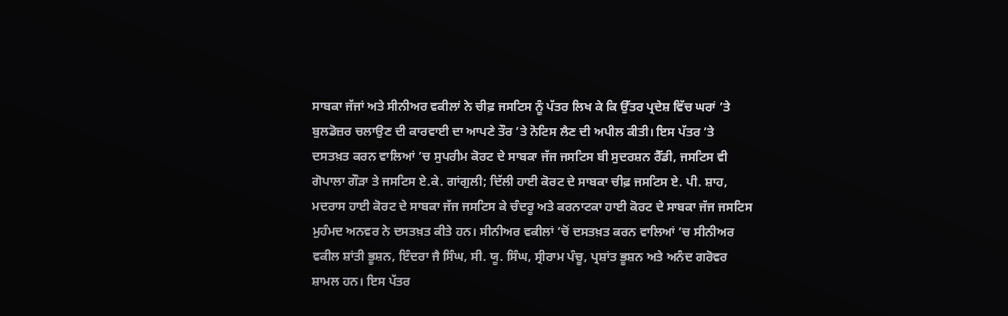ਸਾਬਕਾ ਜੱਜਾਂ ਅਤੇ ਸੀਨੀਅਰ ਵਕੀਲਾਂ ਨੇ ਚੀਫ਼ ਜਸਟਿਸ ਨੂੰ ਪੱਤਰ ਲਿਖ ਕੇ ਕਿ ਉੱਤਰ ਪ੍ਰਦੇਸ਼ ਵਿੱਚ ਘਰਾਂ ’ਤੇ ਬੁਲਡੋਜ਼ਰ ਚਲਾਉਣ ਦੀ ਕਾਰਵਾਈ ਦਾ ਆਪਣੇ ਤੌਰ ’ਤੇ ਨੋਟਿਸ ਲੈਣ ਦੀ ਅਪੀਲ ਕੀਤੀ। ਇਸ ਪੱਤਰ ’ਤੇ ਦਸਤਖ਼ਤ ਕਰਨ ਵਾਲਿਆਂ ’ਚ ਸੁਪਰੀਮ ਕੋਰਟ ਦੇ ਸਾਬਕਾ ਜੱਜ ਜਸਟਿਸ ਬੀ ਸੁਦਰਸ਼ਨ ਰੈੱਡੀ, ਜਸਟਿਸ ਵੀ ਗੋਪਾਲਾ ਗੌੜਾ ਤੇ ਜਸਟਿਸ ਏ.ਕੇ. ਗਾਂਗੁਲੀ; ਦਿੱਲੀ ਹਾਈ ਕੋਰਟ ਦੇ ਸਾਬਕਾ ਚੀਫ਼ ਜਸਟਿਸ ਏ. ਪੀ. ਸ਼ਾਹ, ਮਦਰਾਸ ਹਾਈ ਕੋਰਟ ਦੇ ਸਾਬਕਾ ਜੱਜ ਜਸਟਿਸ ਕੇ ਚੰਦਰੂ ਅਤੇ ਕਰਨਾਟਕਾ ਹਾਈ ਕੋਰਟ ਦੇ ਸਾਬਕਾ ਜੱਜ ਜਸਟਿਸ ਮੁਹੰਮਦ ਅਨਵਰ ਨੇ ਦਸਤਖ਼ਤ ਕੀਤੇ ਹਨ। ਸੀਨੀਅਰ ਵਕੀਲਾਂ ’ਚੋਂ ਦਸਤਖ਼ਤ ਕਰਨ ਵਾਲਿਆਂ ’ਚ ਸੀਨੀਅਰ ਵਕੀਲ ਸ਼ਾਂਤੀ ਭੂਸ਼ਨ, ਇੰਦਰਾ ਜੈ ਸਿੰਘ, ਸੀ. ਯੂ. ਸਿੰਘ, ਸ੍ਰੀਰਾਮ ਪੰਚੂ, ਪ੍ਰਸ਼ਾਂਤ ਭੂਸ਼ਨ ਅਤੇ ਅਨੰਦ ਗਰੋਵਰ ਸ਼ਾਮਲ ਹਨ। ਇਸ ਪੱਤਰ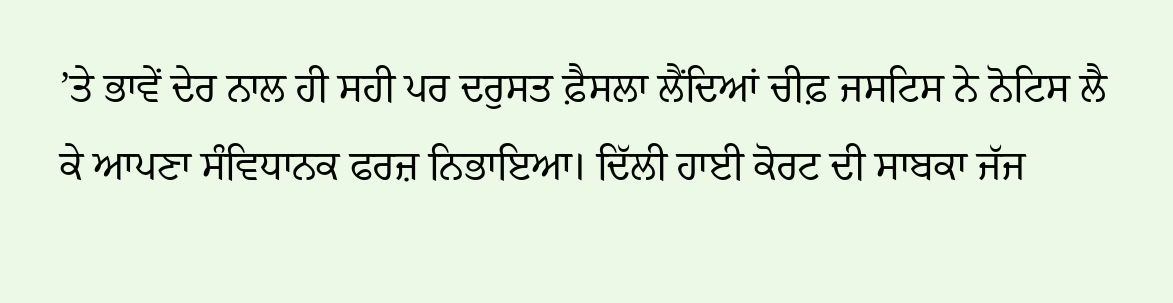’ਤੇ ਭਾਵੇਂ ਦੇਰ ਨਾਲ ਹੀ ਸਹੀ ਪਰ ਦਰੁਸਤ ਫ਼ੈਸਲਾ ਲੈਂਦਿਆਂ ਚੀਫ਼ ਜਸਟਿਸ ਨੇ ਨੋਟਿਸ ਲੈ ਕੇ ਆਪਣਾ ਸੰਵਿਧਾਨਕ ਫਰਜ਼ ਨਿਭਾਇਆ। ਦਿੱਲੀ ਹਾਈ ਕੋਰਟ ਦੀ ਸਾਬਕਾ ਜੱਜ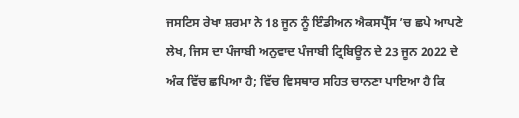ਜਸਟਿਸ ਰੇਖਾ ਸ਼ਰਮਾ ਨੇ 18 ਜੂਨ ਨੂੰ ਇੰਡੀਅਨ ਐਕਸਪ੍ਰੈੱਸ ’ਚ ਛਪੇ ਆਪਣੇ ਲੇਖ, ਜਿਸ ਦਾ ਪੰਜਾਬੀ ਅਨੁਵਾਦ ਪੰਜਾਬੀ ਟ੍ਰਿਬਿਊਨ ਦੇ 23 ਜੂਨ 2022 ਦੇ ਅੰਕ ਵਿੱਚ ਛਪਿਆ ਹੈ; ਵਿੱਚ ਵਿਸਥਾਰ ਸਹਿਤ ਚਾਨਣਾ ਪਾਇਆ ਹੈ ਕਿ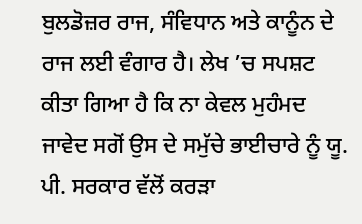ਬੁਲਡੋਜ਼ਰ ਰਾਜ, ਸੰਵਿਧਾਨ ਅਤੇ ਕਾਨੂੰਨ ਦੇ ਰਾਜ ਲਈ ਵੰਗਾਰ ਹੈ। ਲੇਖ ’ਚ ਸਪਸ਼ਟ ਕੀਤਾ ਗਿਆ ਹੈ ਕਿ ਨਾ ਕੇਵਲ ਮੁਹੰਮਦ ਜਾਵੇਦ ਸਗੋਂ ਉਸ ਦੇ ਸਮੁੱਚੇ ਭਾਈਚਾਰੇ ਨੂੰ ਯੂ. ਪੀ. ਸਰਕਾਰ ਵੱਲੋਂ ਕਰੜਾ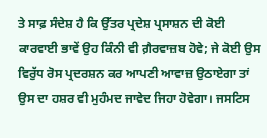ਤੇ ਸਾਫ਼ ਸੰਦੇਸ਼ ਹੈ ਕਿ ਉੱਤਰ ਪ੍ਰਦੇਸ਼ ਪ੍ਰਸਾਸ਼ਨ ਦੀ ਕੋਈ ਕਾਰਵਾਈ ਭਾਵੇਂ ਉਹ ਕਿੰਨੀ ਵੀ ਗ਼ੈਰਵਾਜ਼ਬ ਹੋਵੇ; ਜੇ ਕੋਈ ਉਸ ਵਿਰੁੱਧ ਰੋਸ ਪ੍ਰਦਰਸ਼ਨ ਕਰ ਆਪਣੀ ਆਵਾਜ਼ ਉਠਾਏਗਾ ਤਾਂ ਉਸ ਦਾ ਹਸ਼ਰ ਵੀ ਮੁਹੰਮਦ ਜਾਵੇਦ ਜਿਹਾ ਹੋਵੇਗਾ। ਜਸਟਿਸ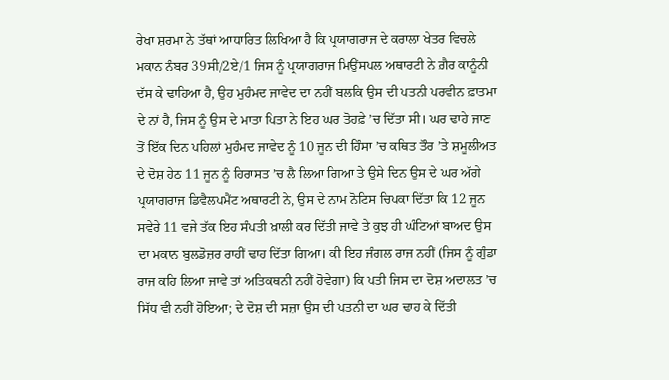ਰੇਖਾ ਸ਼ਰਮਾ ਨੇ ਤੱਥਾਂ ਆਧਾਰਿਤ ਲਿਖਿਆ ਹੈ ਕਿ ਪ੍ਰਯਾਗਰਾਜ ਦੇ ਕਰਾਲਾ ਖੇਤਰ ਵਿਚਲੇ ਮਕਾਨ ਨੰਬਰ 39ਸੀ/2ਏ/1 ਜਿਸ ਨੂੰ ਪ੍ਰਯਾਗਰਾਜ ਮਿਉਂਸਪਲ ਅਥਾਰਟੀ ਨੇ ਗ਼ੈਰ ਕਾਨੂੰਨੀ ਦੱਸ ਕੇ ਢਾਹਿਆ ਹੈ, ਉਹ ਮੁਹੰਮਦ ਜਾਵੇਦ ਦਾ ਨਹੀਂ ਬਲਕਿ ਉਸ ਦੀ ਪਤਨੀ ਪਰਵੀਨ ਫ਼ਾਤਮਾ ਦੇ ਨਾਂ ਹੈ, ਜਿਸ ਨੂੰ ਉਸ ਦੇ ਮਾਤਾ ਪਿਤਾ ਨੇ ਇਹ ਘਰ ਤੋਹਫ਼ੇ ’ਚ ਦਿੱਤਾ ਸੀ। ਘਰ ਢਾਹੇ ਜਾਣ ਤੋਂ ਇੱਕ ਦਿਨ ਪਹਿਲਾਂ ਮੁਹੰਮਦ ਜਾਵੇਦ ਨੂੰ 10 ਜੂਨ ਦੀ ਹਿੰਸਾ ’ਚ ਕਥਿਤ ਤੌਰ ’ਤੇ ਸ਼ਮੂਲੀਅਤ ਦੇ ਦੋਸ਼ ਹੇਠ 11 ਜੂਨ ਨੂੰ ਹਿਰਾਸਤ ’ਚ ਲੈ ਲਿਆ ਗਿਆ ਤੇ ਉਸੇ ਦਿਨ ਉਸ ਦੇ ਘਰ ਅੱਗੇ ਪ੍ਰਯਾਗਰਾਜ ਡਿਵੈਲਪਮੈਂਟ ਅਥਾਰਟੀ ਨੇ, ਉਸ ਦੇ ਨਾਮ ਨੋਟਿਸ ਚਿਪਕਾ ਦਿੱਤਾ ਕਿ 12 ਜੂਨ ਸਵੇਰੇ 11 ਵਜੇ ਤੱਕ ਇਹ ਸੰਪਤੀ ਖ਼ਾਲੀ ਕਰ ਦਿੱਤੀ ਜਾਵੇ ਤੇ ਕੁਝ ਹੀ ਘੰਟਿਆਂ ਬਾਅਦ ਉਸ ਦਾ ਮਕਾਨ ਬੁਲਡੋਜ਼ਰ ਰਾਹੀਂ ਢਾਹ ਦਿੱਤਾ ਗਿਆ। ਕੀ ਇਹ ਜੰਗਲ ਰਾਜ ਨਹੀਂ (ਜਿਸ ਨੂੰ ਗੁੰਡਾ ਰਾਜ ਕਹਿ ਲਿਆ ਜਾਵੇ ਤਾਂ ਅਤਿਕਥਨੀ ਨਹੀਂ ਹੋਵੇਗਾ) ਕਿ ਪਤੀ ਜਿਸ ਦਾ ਦੋਸ਼ ਅਦਾਲਤ ’ਚ ਸਿੱਧ ਵੀ ਨਹੀਂ ਹੋਇਆ; ਦੇ ਦੋਸ਼ ਦੀ ਸਜ਼ਾ ਉਸ ਦੀ ਪਤਨੀ ਦਾ ਘਰ ਢਾਹ ਕੇ ਦਿੱਤੀ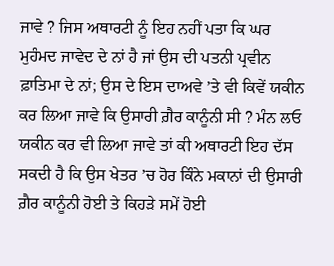ਜਾਵੇ ? ਜਿਸ ਅਥਾਰਟੀ ਨੂੰ ਇਹ ਨਹੀਂ ਪਤਾ ਕਿ ਘਰ ਮੁਹੰਮਦ ਜਾਵੇਦ ਦੇ ਨਾਂ ਹੈ ਜਾਂ ਉਸ ਦੀ ਪਤਨੀ ਪ੍ਰਵੀਨ ਫ਼ਾਤਿਮਾ ਦੇ ਨਾਂ; ਉਸ ਦੇ ਇਸ ਦਾਅਵੇ ’ਤੇ ਵੀ ਕਿਵੇਂ ਯਕੀਨ ਕਰ ਲਿਆ ਜਾਵੇ ਕਿ ਉਸਾਰੀ ਗ਼ੈਰ ਕਾਨੂੰਨੀ ਸੀ ? ਮੰਨ ਲਓ ਯਕੀਨ ਕਰ ਵੀ ਲਿਆ ਜਾਵੇ ਤਾਂ ਕੀ ਅਥਾਰਟੀ ਇਹ ਦੱਸ ਸਕਦੀ ਹੈ ਕਿ ਉਸ ਖੇਤਰ ’ਚ ਹੋਰ ਕਿੰਨੇ ਮਕਾਨਾਂ ਦੀ ਉਸਾਰੀ ਗ਼ੈਰ ਕਾਨੂੰਨੀ ਹੋਈ ਤੇ ਕਿਹੜੇ ਸਮੇਂ ਹੋਈ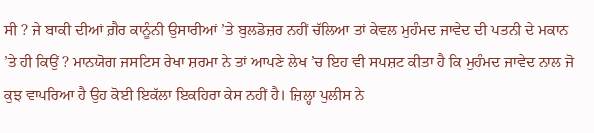ਸੀ ? ਜੇ ਬਾਕੀ ਦੀਆਂ ਗ਼ੈਰ ਕਾਨੂੰਨੀ ਉਸਾਰੀਆਂ ’ਤੇ ਬੁਲਡੋਜ਼ਰ ਨਹੀਂ ਚੱਲਿਆ ਤਾਂ ਕੇਵਲ ਮੁਹੰਮਦ ਜਾਵੇਦ ਦੀ ਪਤਨੀ ਦੇ ਮਕਾਨ ’ਤੇ ਹੀ ਕਿਉਂ ? ਮਾਨਯੋਗ ਜਸਟਿਸ ਰੇਖਾ ਸ਼ਰਮਾ ਨੇ ਤਾਂ ਆਪਣੇ ਲੇਖ ’ਚ ਇਹ ਵੀ ਸਪਸ਼ਟ ਕੀਤਾ ਹੈ ਕਿ ਮੁਹੰਮਦ ਜਾਵੇਦ ਨਾਲ ਜੋ ਕੁਝ ਵਾਪਰਿਆ ਹੈ ਉਹ ਕੋਈ ਇਕੱਲਾ ਇਕਹਿਰਾ ਕੇਸ ਨਹੀਂ ਹੈ। ਜ਼ਿਲ੍ਹਾ ਪੁਲੀਸ ਨੇ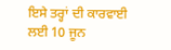ਇਸੇ ਤਰ੍ਹਾਂ ਦੀ ਕਾਰਵਾਈ ਲਈ 10 ਜੂਨ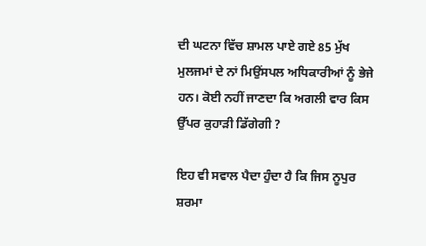ਦੀ ਘਟਨਾ ਵਿੱਚ ਸ਼ਾਮਲ ਪਾਏ ਗਏ 85 ਮੁੱਖ ਮੁਲਜਮਾਂ ਦੇ ਨਾਂ ਮਿਉਂਸਪਲ ਅਧਿਕਾਰੀਆਂ ਨੂੰ ਭੇਜੇ ਹਨ। ਕੋਈ ਨਹੀਂ ਜਾਣਦਾ ਕਿ ਅਗਲੀ ਵਾਰ ਕਿਸ ਉੱਪਰ ਕੁਹਾੜੀ ਡਿੱਗੇਗੀ ?

ਇਹ ਵੀ ਸਵਾਲ ਪੈਦਾ ਹੁੰਦਾ ਹੈ ਕਿ ਜਿਸ ਨੂਪੁਰ ਸ਼ਰਮਾ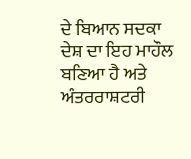ਦੇ ਬਿਆਨ ਸਦਕਾ ਦੇਸ਼ ਦਾ ਇਹ ਮਾਹੌਲ ਬਣਿਆ ਹੈ ਅਤੇ ਅੰਤਰਰਾਸ਼ਟਰੀ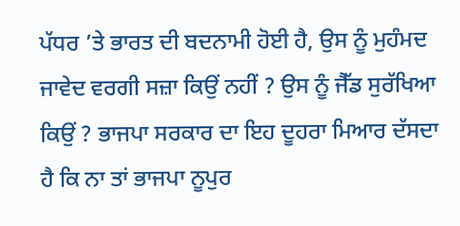ਪੱਧਰ ’ਤੇ ਭਾਰਤ ਦੀ ਬਦਨਾਮੀ ਹੋਈ ਹੈ, ਉਸ ਨੂੰ ਮੁਹੰਮਦ ਜਾਵੇਦ ਵਰਗੀ ਸਜ਼ਾ ਕਿਉਂ ਨਹੀਂ ? ਉਸ ਨੂੰ ਜੈੱਡ ਸੁਰੱਖਿਆ ਕਿਉਂ ? ਭਾਜਪਾ ਸਰਕਾਰ ਦਾ ਇਹ ਦੂਹਰਾ ਮਿਆਰ ਦੱਸਦਾ ਹੈ ਕਿ ਨਾ ਤਾਂ ਭਾਜਪਾ ਨੂਪੁਰ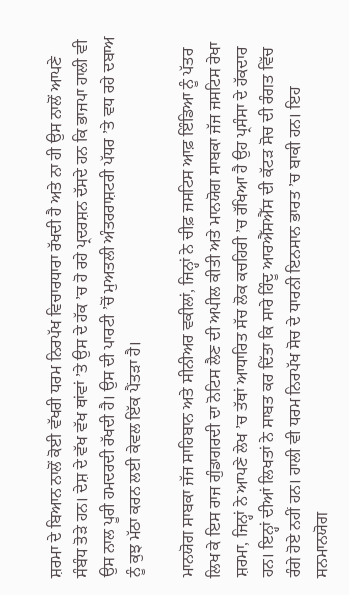ਸ਼ਰਮਾ ਦੇ ਬਿਆਨ ਨਾਲੋਂ ਕੋਈ ਵੱਖਰੀ ਧਰਮ ਨਿਰਪੱਖ ਵਿਚਾਰਧਾਰਾ ਰੱਖਦੀ ਹੈ ਅਤੇ ਨਾ ਹੀ ਉਸ ਨਾਲੋਂ ਆਪਣੇ ਸੰਬੰਧ ਤੋੜੇ ਹਨ। ਦੇਸ਼ ਦੇ ਵੱਖ ਵੱਖ ਥਾਂਵਾਂ ’ਤੇ ਉਸ ਦੇ ਹੱਕ ’ਚ ਹੋ ਰਹੇ ਪ੍ਰਦਰਸ਼ਨ ਦੱਸਦੇ ਹਨ ਕਿ ਭਾਜਪਾ ਹਾਲੀ ਵੀ ਉਸ ਨਾਲ ਪੂਰੀ ਹਮਦਰਦੀ ਰੱਖਦੀ ਹੈ। ਉਸ ਦੀ ਪਾਰਟੀ ’ਚੋਂ ਮੁਅਤਲੀ ਅੰਤਰਰਾਸ਼ਟਰੀ ਪੱਧਰ ’ਤੇ ਵਧ ਰਹੇ ਦਬਾਅ ਨੂੰ ਕੁਝ ਮੱਠਾ ਕਰਨ ਲਈ ਕੇਵਲ ਇੱਕ ਪੈਂਤੜਾ ਹੈ।

ਮਾਨਯੋਗ ਸਾਬਕਾ ਜੱਜ ਸਾਹਿਬਾਨ ਅਤੇ ਸੀਨੀਅਰ ਵਕੀਲਾਂ, ਜਿਨ੍ਹਾਂ ਨੇ ਚੀਫ਼ ਜਸਟਿਸ ਆਫ਼ ਇੰਡਿਆ ਨੂੰ ਪੱਤਰ ਲਿਖ ਕੇ ਇਸ ਰਾਜ ਗੁੰਡਾਗਰਦੀ ਦਾ ਨੋਟਿਸ ਲੈਣ ਦੀ ਅਪੀਲ ਕੀਤੀ ਅਤੇ ਮਾਨਯੋਗ ਸਾਬਕਾ ਜੱਜ ਜਸਟਿਸ ਰੇਖਾ ਸ਼ਰਮਾ, ਜਿਨ੍ਹਾਂ ਨੇ ਆਪਣੇ ਲੇਖ ’ਚ ਤੱਥਾਂ ਆਧਾਰਿਤ ਸੱਚ ਲੋਕ ਕਚਹਿਰੀ ’ਚ ਰੱਖਿਆ ਹੈ ਉਹ ਪ੍ਰਸੰਸਾ ਦੇ ਹੱਕਦਾਰ ਹਨ। ਇਨ੍ਹਾਂ ਦੀਆਂ ਲਿਖਤਾਂ ਨੇ ਸਾਬਤ ਕਰ ਦਿੱਤਾ ਕਿ ਸਾਰੇ ਹਿੰਦੂ ਆਰਐੱਸਐੱਸ ਦੀ ਕੱਟੜ ਸੋਚ ਦੀ ਰੰਗਤ ਵਿੱਚ ਰੰਗੇ ਹੋਏ ਨਹੀਂ ਹਨ। ਹਾਲੀ ਵੀ ਧਰਮ ਨਿਰਪੱਖ ਸੋਚ ਦੇ ਧਾਰਨੀ ਇਨਸਾਨ ਭਾਰਤ ’ਚ ਬਾਕੀ ਹਨ। ਇਹ ਸਨਮਾਨਯੋਗ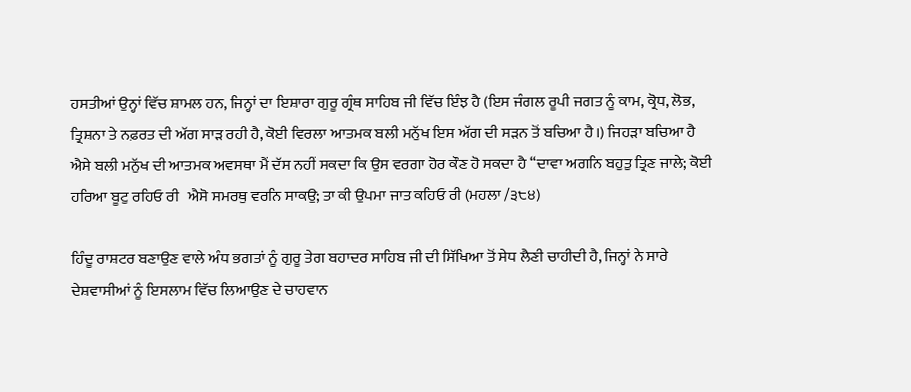ਹਸਤੀਆਂ ਉਨ੍ਹਾਂ ਵਿੱਚ ਸ਼ਾਮਲ ਹਨ, ਜਿਨ੍ਹਾਂ ਦਾ ਇਸ਼ਾਰਾ ਗੁਰੂ ਗ੍ਰੰਥ ਸਾਹਿਬ ਜੀ ਵਿੱਚ ਇੰਝ ਹੈ (ਇਸ ਜੰਗਲ ਰੂਪੀ ਜਗਤ ਨੂੰ ਕਾਮ, ਕ੍ਰੋਧ, ਲੋਭ, ਤ੍ਰਿਸ਼ਨਾ ਤੇ ਨਫ਼ਰਤ ਦੀ ਅੱਗ ਸਾੜ ਰਹੀ ਹੈ, ਕੋਈ ਵਿਰਲਾ ਆਤਮਕ ਬਲੀ ਮਨੁੱਖ ਇਸ ਅੱਗ ਦੀ ਸੜਨ ਤੋਂ ਬਚਿਆ ਹੈ।) ਜਿਹੜਾ ਬਚਿਆ ਹੈ ਐਸੇ ਬਲੀ ਮਨੁੱਖ ਦੀ ਆਤਮਕ ਅਵਸਥਾ ਮੈਂ ਦੱਸ ਨਹੀਂ ਸਕਦਾ ਕਿ ਉਸ ਵਰਗਾ ਹੋਰ ਕੌਣ ਹੋ ਸਕਦਾ ਹੈ ‘‘ਦਾਵਾ ਅਗਨਿ ਬਹੁਤੁ ਤ੍ਰਿਣ ਜਾਲੇ; ਕੋਈ ਹਰਿਆ ਬੂਟੁ ਰਹਿਓ ਰੀ   ਐਸੋ ਸਮਰਥੁ ਵਰਨਿ ਸਾਕਉ; ਤਾ ਕੀ ਉਪਮਾ ਜਾਤ ਕਹਿਓ ਰੀ (ਮਹਲਾ /੩੮੪)

ਹਿੰਦੂ ਰਾਸ਼ਟਰ ਬਣਾਉਣ ਵਾਲੇ ਅੰਧ ਭਗਤਾਂ ਨੂੰ ਗੁਰੂ ਤੇਗ ਬਹਾਦਰ ਸਾਹਿਬ ਜੀ ਦੀ ਸਿੱਖਿਆ ਤੋਂ ਸੇਧ ਲੈਣੀ ਚਾਹੀਦੀ ਹੈ, ਜਿਨ੍ਹਾਂ ਨੇ ਸਾਰੇ ਦੇਸ਼ਵਾਸੀਆਂ ਨੂੰ ਇਸਲਾਮ ਵਿੱਚ ਲਿਆਉਣ ਦੇ ਚਾਹਵਾਨ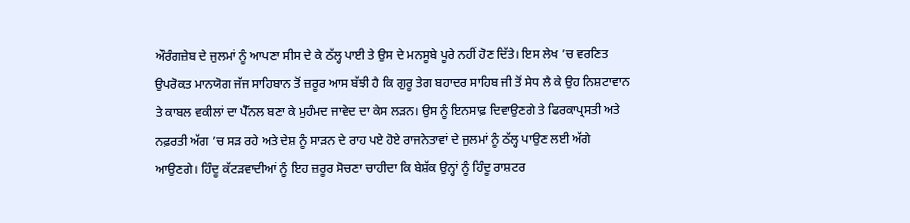ਔਰੰਗਜ਼ੇਬ ਦੇ ਜੁਲਮਾਂ ਨੂੰ ਆਪਣਾ ਸੀਸ ਦੇ ਕੇ ਠੱਲ੍ਹ ਪਾਈ ਤੇ ਉਸ ਦੇ ਮਨਸੂਬੇ ਪੂਰੇ ਨਹੀਂ ਹੋਣ ਦਿੱਤੇ। ਇਸ ਲੇਖ ’ਚ ਵਰਣਿਤ ਉਪਰੋਕਤ ਮਾਨਯੋਗ ਜੱਜ ਸਾਹਿਬਾਨ ਤੋਂ ਜ਼ਰੂਰ ਆਸ ਬੱਝੀ ਹੈ ਕਿ ਗੁਰੂ ਤੇਗ ਬਹਾਦਰ ਸਾਹਿਬ ਜੀ ਤੋਂ ਸੇਧ ਲੈ ਕੇ ਉਹ ਨਿਸ਼ਟਾਵਾਨ ਤੇ ਕਾਬਲ ਵਕੀਲਾਂ ਦਾ ਪੈੱਨਲ ਬਣਾ ਕੇ ਮੁਹੰਮਦ ਜਾਵੇਦ ਦਾ ਕੇਸ ਲੜਨ। ਉਸ ਨੂੰ ਇਨਸਾਫ਼ ਦਿਵਾਉਣਗੇ ਤੇ ਫਿਰਕਾਪ੍ਰਸਤੀ ਅਤੇ ਨਫ਼ਰਤੀ ਅੱਗ ’ਚ ਸੜ ਰਹੇ ਅਤੇ ਦੇਸ਼ ਨੂੰ ਸਾੜਨ ਦੇ ਰਾਹ ਪਏ ਹੋਏ ਰਾਜਨੇਤਾਵਾਂ ਦੇ ਜੁਲਮਾਂ ਨੂੰ ਠੱਲ੍ਹ ਪਾਉਣ ਲਈ ਅੱਗੇ ਆਉਣਗੇ। ਹਿੰਦੂ ਕੱਟੜਵਾਦੀਆਂ ਨੂੰ ਇਹ ਜ਼ਰੂਰ ਸੋਚਣਾ ਚਾਹੀਦਾ ਕਿ ਬੇਸ਼ੱਕ ਉਨ੍ਹਾਂ ਨੂੰ ਹਿੰਦੂ ਰਾਸ਼ਟਰ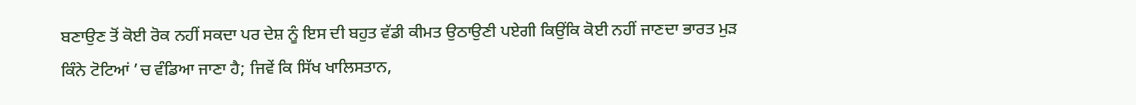ਬਣਾਉਣ ਤੋਂ ਕੋਈ ਰੋਕ ਨਹੀਂ ਸਕਦਾ ਪਰ ਦੇਸ਼ ਨੂੰ ਇਸ ਦੀ ਬਹੁਤ ਵੱਡੀ ਕੀਮਤ ਉਠਾਉਣੀ ਪਏਗੀ ਕਿਉਂਕਿ ਕੋਈ ਨਹੀਂ ਜਾਣਦਾ ਭਾਰਤ ਮੁੜ ਕਿੰਨੇ ਟੋਟਿਆਂ ’ਚ ਵੰਡਿਆ ਜਾਣਾ ਹੈ; ਜਿਵੇਂ ਕਿ ਸਿੱਖ ਖਾਲਿਸਤਾਨ,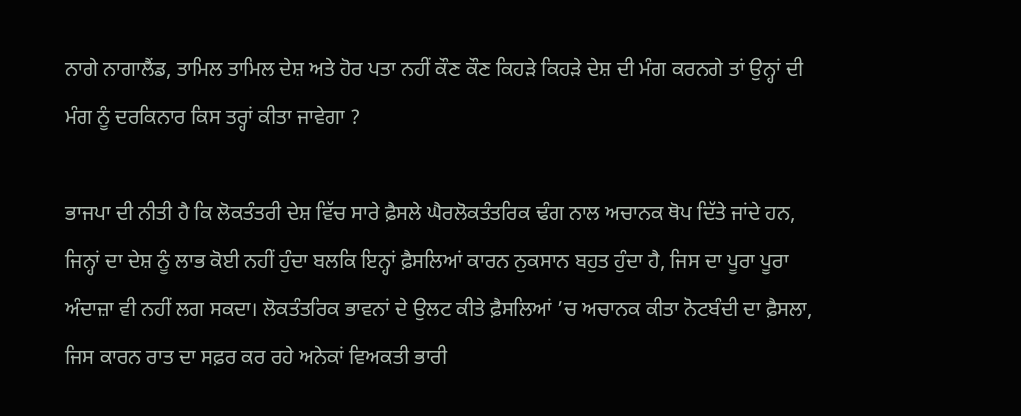ਨਾਗੇ ਨਾਗਾਲੈਂਡ, ਤਾਮਿਲ ਤਾਮਿਲ ਦੇਸ਼ ਅਤੇ ਹੋਰ ਪਤਾ ਨਹੀਂ ਕੌਣ ਕੌਣ ਕਿਹੜੇ ਕਿਹੜੇ ਦੇਸ਼ ਦੀ ਮੰਗ ਕਰਨਗੇ ਤਾਂ ਉਨ੍ਹਾਂ ਦੀ ਮੰਗ ਨੂੰ ਦਰਕਿਨਾਰ ਕਿਸ ਤਰ੍ਹਾਂ ਕੀਤਾ ਜਾਵੇਗਾ ?

ਭਾਜਪਾ ਦੀ ਨੀਤੀ ਹੈ ਕਿ ਲੋਕਤੰਤਰੀ ਦੇਸ਼ ਵਿੱਚ ਸਾਰੇ ਫ਼ੈਸਲੇ ਘੈਰਲੋਕਤੰਤਰਿਕ ਢੰਗ ਨਾਲ ਅਚਾਨਕ ਥੋਪ ਦਿੱਤੇ ਜਾਂਦੇ ਹਨ, ਜਿਨ੍ਹਾਂ ਦਾ ਦੇਸ਼ ਨੂੰ ਲਾਭ ਕੋਈ ਨਹੀਂ ਹੁੰਦਾ ਬਲਕਿ ਇਨ੍ਹਾਂ ਫ਼ੈਸਲਿਆਂ ਕਾਰਨ ਨੁਕਸਾਨ ਬਹੁਤ ਹੁੰਦਾ ਹੈ, ਜਿਸ ਦਾ ਪੂਰਾ ਪੂਰਾ ਅੰਦਾਜ਼ਾ ਵੀ ਨਹੀਂ ਲਗ ਸਕਦਾ। ਲੋਕਤੰਤਰਿਕ ਭਾਵਨਾਂ ਦੇ ਉਲਟ ਕੀਤੇ ਫ਼ੈਸਲਿਆਂ ’ਚ ਅਚਾਨਕ ਕੀਤਾ ਨੋਟਬੰਦੀ ਦਾ ਫ਼ੈਸਲਾ, ਜਿਸ ਕਾਰਨ ਰਾਤ ਦਾ ਸਫ਼ਰ ਕਰ ਰਹੇ ਅਨੇਕਾਂ ਵਿਅਕਤੀ ਭਾਰੀ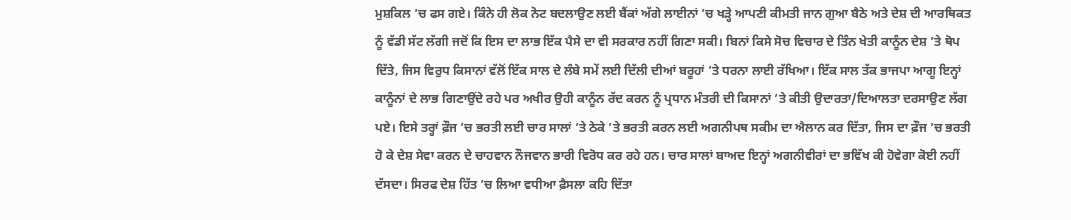ਮੁਸ਼ਕਿਲ ’ਚ ਫਸ ਗਏ। ਕਿੰਨੇ ਹੀ ਲੋਕ ਨੋਟ ਬਦਲਾਉਣ ਲਈ ਬੈਂਕਾਂ ਅੱਗੇ ਲਾਈਨਾਂ ’ਚ ਖੜ੍ਹੇ ਆਪਣੀ ਕੀਮਤੀ ਜਾਨ ਗੁਆ ਬੈਠੇ ਅਤੇ ਦੇਸ਼ ਦੀ ਆਰਥਿਕਤ ਨੂੰ ਵੱਡੀ ਸੱਟ ਲੱਗੀ ਜਦੋਂ ਕਿ ਇਸ ਦਾ ਲਾਭ ਇੱਕ ਪੈਸੇ ਦਾ ਵੀ ਸਰਕਾਰ ਨਹੀਂ ਗਿਣਾ ਸਕੀ। ਬਿਨਾਂ ਕਿਸੇ ਸੋਚ ਵਿਚਾਰ ਦੇ ਤਿੰਨ ਖੇਤੀ ਕਾਨੂੰਨ ਦੇਸ਼ ’ਤੇ ਥੋਪ ਦਿੱਤੇ, ਜਿਸ ਵਿਰੁਧ ਕਿਸਾਨਾਂ ਵੱਲੋਂ ਇੱਕ ਸਾਲ ਦੇ ਲੰਬੇ ਸਮੇਂ ਲਈ ਦਿੱਲੀ ਦੀਆਂ ਬਰੂਹਾਂ ’ਤੇ ਧਰਨਾ ਲਾਈ ਰੱਖਿਆ। ਇੱਕ ਸਾਲ ਤੱਕ ਭਾਜਪਾ ਆਗੂ ਇਨ੍ਹਾਂ ਕਾਨੂੰਨਾਂ ਦੇ ਲਾਭ ਗਿਣਾਉਂਦੇ ਰਹੇ ਪਰ ਅਖੀਰ ਉਹੀ ਕਾਨੂੰਨ ਰੱਦ ਕਰਨ ਨੂੰ ਪ੍ਰਧਾਨ ਮੰਤਰੀ ਦੀ ਕਿਸਾਨਾਂ ’ਤੇ ਕੀਤੀ ਉਦਾਰਤਾ/ਦਿਆਲਤਾ ਦਰਸਾਉਣ ਲੱਗ ਪਏ। ਇਸੇ ਤਰ੍ਹਾਂ ਫ਼ੌਜ ’ਚ ਭਰਤੀ ਲਈ ਚਾਰ ਸਾਲਾਂ ’ਤੇ ਠੇਕੇ ’ਤੇ ਭਰਤੀ ਕਰਨ ਲਈ ਅਗਨੀਪਥ ਸਕੀਮ ਦਾ ਐਲਾਨ ਕਰ ਦਿੱਤਾ, ਜਿਸ ਦਾ ਫ਼ੌਜ ’ਚ ਭਰਤੀ ਹੋ ਕੇ ਦੇਸ਼ ਸੇਵਾ ਕਰਨ ਦੇ ਚਾਹਵਾਨ ਨੌਜਵਾਨ ਭਾਰੀ ਵਿਰੋਧ ਕਰ ਰਹੇ ਹਨ। ਚਾਰ ਸਾਲਾਂ ਬਾਅਦ ਇਨ੍ਹਾਂ ਅਗਨੀਵੀਰਾਂ ਦਾ ਭਵਿੱਖ ਕੀ ਹੋਵੇਗਾ ਕੋਈ ਨਹੀਂ ਦੱਸਦਾ। ਸਿਰਫ ਦੇਸ਼ ਹਿੱਤ ’ਚ ਲਿਆ ਵਧੀਆ ਫ਼ੈਸਲਾ ਕਹਿ ਦਿੱਤਾ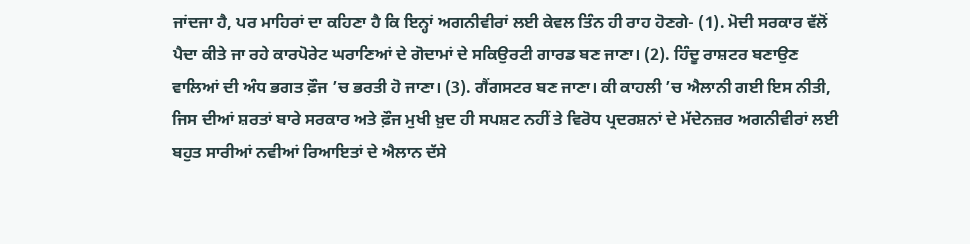ਜਾਂਦਜਾ ਹੈ, ਪਰ ਮਾਹਿਰਾਂ ਦਾ ਕਹਿਣਾ ਹੈ ਕਿ ਇਨ੍ਹਾਂ ਅਗਨੀਵੀਰਾਂ ਲਈ ਕੇਵਲ ਤਿੰਨ ਹੀ ਰਾਹ ਹੋਣਗੇ- (1). ਮੋਦੀ ਸਰਕਾਰ ਵੱਲੋਂ ਪੈਦਾ ਕੀਤੇ ਜਾ ਰਹੇ ਕਾਰਪੋਰੇਟ ਘਰਾਣਿਆਂ ਦੇ ਗੋਦਾਮਾਂ ਦੇ ਸਕਿਉਰਟੀ ਗਾਰਡ ਬਣ ਜਾਣਾ। (2). ਹਿੰਦੂ ਰਾਸ਼ਟਰ ਬਣਾਉਣ ਵਾਲਿਆਂ ਦੀ ਅੰਧ ਭਗਤ ਫ਼ੌਜ ’ਚ ਭਰਤੀ ਹੋ ਜਾਣਾ। (3). ਗੈਂਗਸਟਰ ਬਣ ਜਾਣਾ। ਕੀ ਕਾਹਲੀ ’ਚ ਐਲਾਨੀ ਗਈ ਇਸ ਨੀਤੀ, ਜਿਸ ਦੀਆਂ ਸ਼ਰਤਾਂ ਬਾਰੇ ਸਰਕਾਰ ਅਤੇ ਫ਼ੌਜ ਮੁਖੀ ਖ਼ੁਦ ਹੀ ਸਪਸ਼ਟ ਨਹੀਂ ਤੇ ਵਿਰੋਧ ਪ੍ਰਦਰਸ਼ਨਾਂ ਦੇ ਮੱਦੇਨਜ਼ਰ ਅਗਨੀਵੀਰਾਂ ਲਈ ਬਹੁਤ ਸਾਰੀਆਂ ਨਵੀਆਂ ਰਿਆਇਤਾਂ ਦੇ ਐਲਾਨ ਦੱਸੇ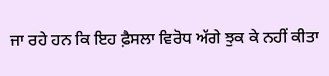ਜਾ ਰਹੇ ਹਨ ਕਿ ਇਹ ਫ਼ੈਸਲਾ ਵਿਰੋਧ ਅੱਗੇ ਝੁਕ ਕੇ ਨਹੀਂ ਕੀਤਾ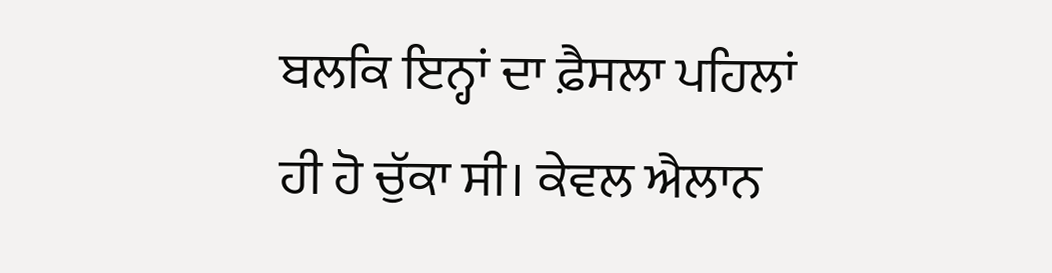ਬਲਕਿ ਇਨ੍ਹਾਂ ਦਾ ਫ਼ੈਸਲਾ ਪਹਿਲਾਂ ਹੀ ਹੋ ਚੁੱਕਾ ਸੀ। ਕੇਵਲ ਐਲਾਨ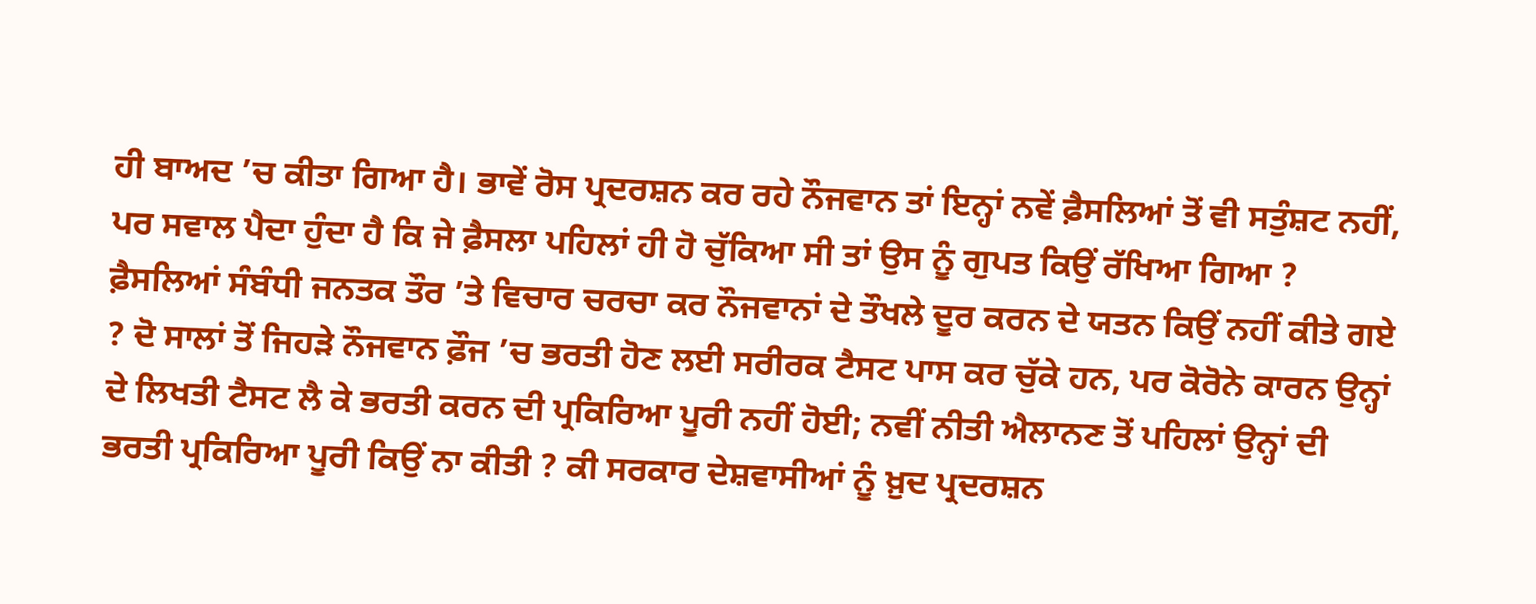ਹੀ ਬਾਅਦ ’ਚ ਕੀਤਾ ਗਿਆ ਹੈ। ਭਾਵੇਂ ਰੋਸ ਪ੍ਰਦਰਸ਼ਨ ਕਰ ਰਹੇ ਨੌਜਵਾਨ ਤਾਂ ਇਨ੍ਹਾਂ ਨਵੇਂ ਫ਼ੈਸਲਿਆਂ ਤੋਂ ਵੀ ਸਤੁੰਸ਼ਟ ਨਹੀਂ, ਪਰ ਸਵਾਲ ਪੈਦਾ ਹੁੰਦਾ ਹੈ ਕਿ ਜੇ ਫ਼ੈਸਲਾ ਪਹਿਲਾਂ ਹੀ ਹੋ ਚੁੱਕਿਆ ਸੀ ਤਾਂ ਉਸ ਨੂੰ ਗੁਪਤ ਕਿਉਂ ਰੱਖਿਆ ਗਿਆ ? ਫ਼ੈਸਲਿਆਂ ਸੰਬੰਧੀ ਜਨਤਕ ਤੌਰ ’ਤੇ ਵਿਚਾਰ ਚਰਚਾ ਕਰ ਨੌਜਵਾਨਾਂ ਦੇ ਤੌਖਲੇ ਦੂਰ ਕਰਨ ਦੇ ਯਤਨ ਕਿਉਂ ਨਹੀਂ ਕੀਤੇ ਗਏ ? ਦੋ ਸਾਲਾਂ ਤੋਂ ਜਿਹੜੇ ਨੌਜਵਾਨ ਫ਼ੌਜ ’ਚ ਭਰਤੀ ਹੋਣ ਲਈ ਸਰੀਰਕ ਟੈਸਟ ਪਾਸ ਕਰ ਚੁੱਕੇ ਹਨ, ਪਰ ਕੋਰੋਨੇ ਕਾਰਨ ਉਨ੍ਹਾਂ ਦੇ ਲਿਖਤੀ ਟੈਸਟ ਲੈ ਕੇ ਭਰਤੀ ਕਰਨ ਦੀ ਪ੍ਰਕਿਰਿਆ ਪੂਰੀ ਨਹੀਂ ਹੋਈ; ਨਵੀਂ ਨੀਤੀ ਐਲਾਨਣ ਤੋਂ ਪਹਿਲਾਂ ਉਨ੍ਹਾਂ ਦੀ ਭਰਤੀ ਪ੍ਰਕਿਰਿਆ ਪੂਰੀ ਕਿਉਂ ਨਾ ਕੀਤੀ ? ਕੀ ਸਰਕਾਰ ਦੇਸ਼ਵਾਸੀਆਂ ਨੂੰ ਖ਼ੁਦ ਪ੍ਰਦਰਸ਼ਨ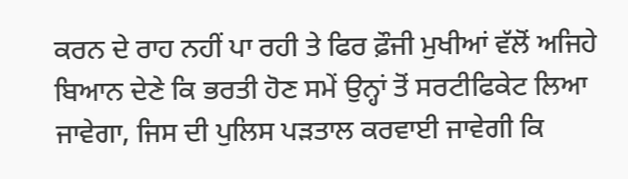ਕਰਨ ਦੇ ਰਾਹ ਨਹੀਂ ਪਾ ਰਹੀ ਤੇ ਫਿਰ ਫ਼ੌਜੀ ਮੁਖੀਆਂ ਵੱਲੋਂ ਅਜਿਹੇ ਬਿਆਨ ਦੇਣੇ ਕਿ ਭਰਤੀ ਹੋਣ ਸਮੇਂ ਉਨ੍ਹਾਂ ਤੋਂ ਸਰਟੀਫਿਕੇਟ ਲਿਆ ਜਾਵੇਗਾ, ਜਿਸ ਦੀ ਪੁਲਿਸ ਪੜਤਾਲ ਕਰਵਾਈ ਜਾਵੇਗੀ ਕਿ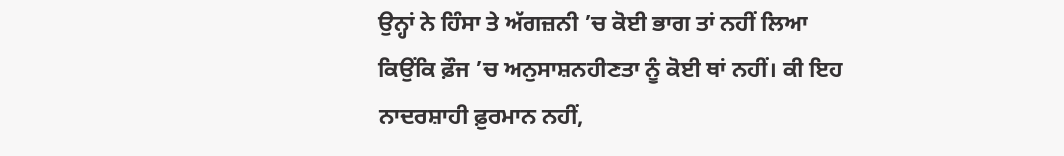ਉਨ੍ਹਾਂ ਨੇ ਹਿੰਸਾ ਤੇ ਅੱਗਜ਼ਨੀ ’ਚ ਕੋਈ ਭਾਗ ਤਾਂ ਨਹੀਂ ਲਿਆ ਕਿਉਂਕਿ ਫ਼ੌਜ ’ਚ ਅਨੁਸਾਸ਼ਨਹੀਣਤਾ ਨੂੰ ਕੋਈ ਥਾਂ ਨਹੀਂ। ਕੀ ਇਹ ਨਾਦਰਸ਼ਾਹੀ ਫ਼ੁਰਮਾਨ ਨਹੀਂ,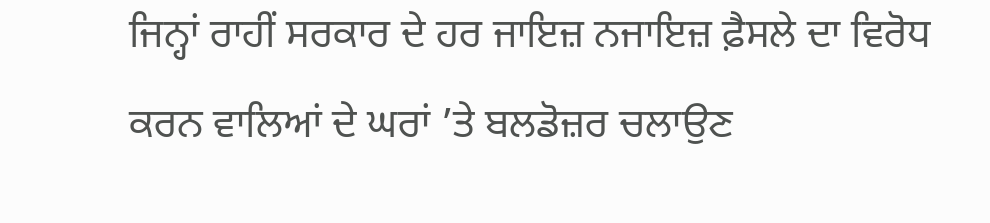ਜਿਨ੍ਹਾਂ ਰਾਹੀਂ ਸਰਕਾਰ ਦੇ ਹਰ ਜਾਇਜ਼ ਨਜਾਇਜ਼ ਫ਼ੈਸਲੇ ਦਾ ਵਿਰੋਧ ਕਰਨ ਵਾਲਿਆਂ ਦੇ ਘਰਾਂ ’ਤੇ ਬਲਡੋਜ਼ਰ ਚਲਾਉਣ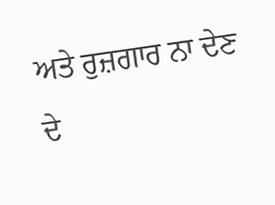ਅਤੇ ਰੁਜ਼ਗਾਰ ਨਾ ਦੇਣ ਦੇ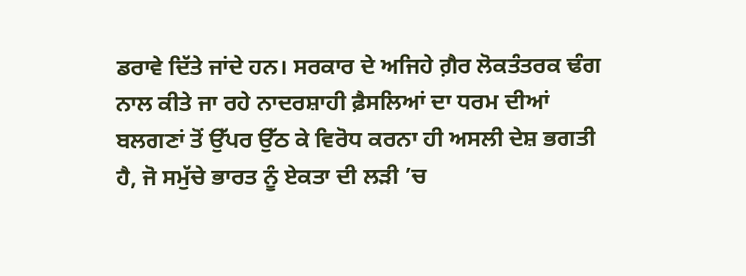ਡਰਾਵੇ ਦਿੱਤੇ ਜਾਂਦੇ ਹਨ। ਸਰਕਾਰ ਦੇ ਅਜਿਹੇ ਗ਼ੈਰ ਲੋਕਤੰਤਰਕ ਢੰਗ ਨਾਲ ਕੀਤੇ ਜਾ ਰਹੇ ਨਾਦਰਸ਼ਾਹੀ ਫ਼ੈਸਲਿਆਂ ਦਾ ਧਰਮ ਦੀਆਂ ਬਲਗਣਾਂ ਤੋਂ ਉੱਪਰ ਉੱਠ ਕੇ ਵਿਰੋਧ ਕਰਨਾ ਹੀ ਅਸਲੀ ਦੇਸ਼ ਭਗਤੀ ਹੈ, ਜੋ ਸਮੁੱਚੇ ਭਾਰਤ ਨੂੰ ਏਕਤਾ ਦੀ ਲੜੀ ’ਚ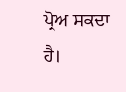ਪ੍ਰੋਅ ਸਕਦਾ ਹੈ।